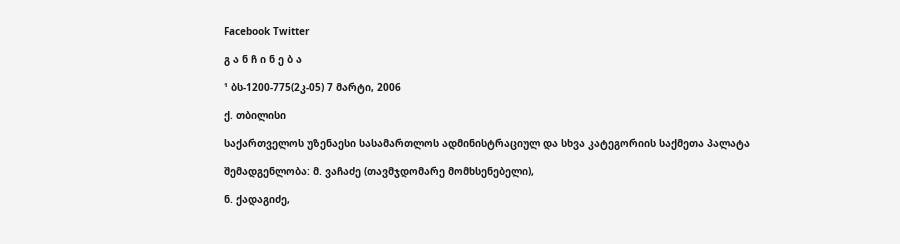Facebook Twitter

გ ა ნ ჩ ი ნ ე ბ ა

¹ ბს-1200-775(2კ-05) 7 მარტი, 2006

ქ. თბილისი

საქართველოს უზენაესი სასამართლოს ადმინისტრაციულ და სხვა კატეგორიის საქმეთა პალატა

შემადგენლობა: მ. ვაჩაძე (თავმჯდომარე მომხსენებელი),

ნ. ქადაგიძე,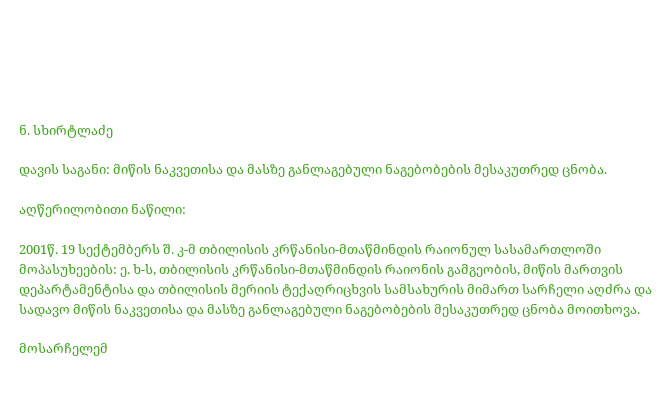ნ. სხირტლაძე

დავის საგანი: მიწის ნაკვეთისა და მასზე განლაგებული ნაგებობების მესაკუთრედ ცნობა.

აღწერილობითი ნაწილი:

2001წ. 19 სექტემბერს შ. კ-მ თბილისის კრწანისი-მთაწმინდის რაიონულ სასამართლოში მოპასუხეების: ე. ხ-ს, თბილისის კრწანისი-მთაწმინდის რაიონის გამგეობის, მიწის მართვის დეპარტამენტისა და თბილისის მერიის ტექაღრიცხვის სამსახურის მიმართ სარჩელი აღძრა და სადავო მიწის ნაკვეთისა და მასზე განლაგებული ნაგებობების მესაკუთრედ ცნობა მოითხოვა.

მოსარჩელემ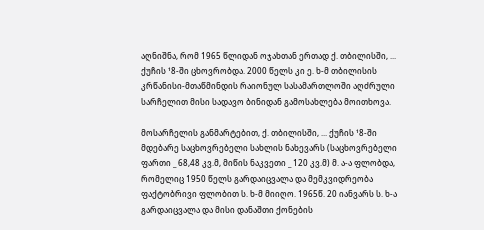აღნიშნა, რომ 1965 წლიდან ოჯახთან ერთად ქ. თბილისში, ... ქუჩის ¹8-ში ცხოვრობდა. 2000 წელს კი ე. ხ-მ თბილისის კრწანისი-მთაწმინდის რაიონულ სასამართლოში აღძრული სარჩელით მისი სადავო ბინიდან გამოსახლება მოითხოვა.

მოსარჩელის განმარტებით, ქ. თბილისში, ... ქუჩის ¹8-ში მდებარე საცხოვრებელი სახლის ნახევარს (საცხოვრებელი ფართი _ 68,48 კვ.მ, მიწის ნაკვეთი _ 120 კვ.მ) მ. ა-ა ფლობდა, რომელიც 1950 წელს გარდაიცვალა და მემკვიდრეობა ფაქტობრივი ფლობით ს. ხ-მ მიიღო. 1965წ. 20 იანვარს ს. ხ-ა გარდაიცვალა და მისი დანაშთი ქონების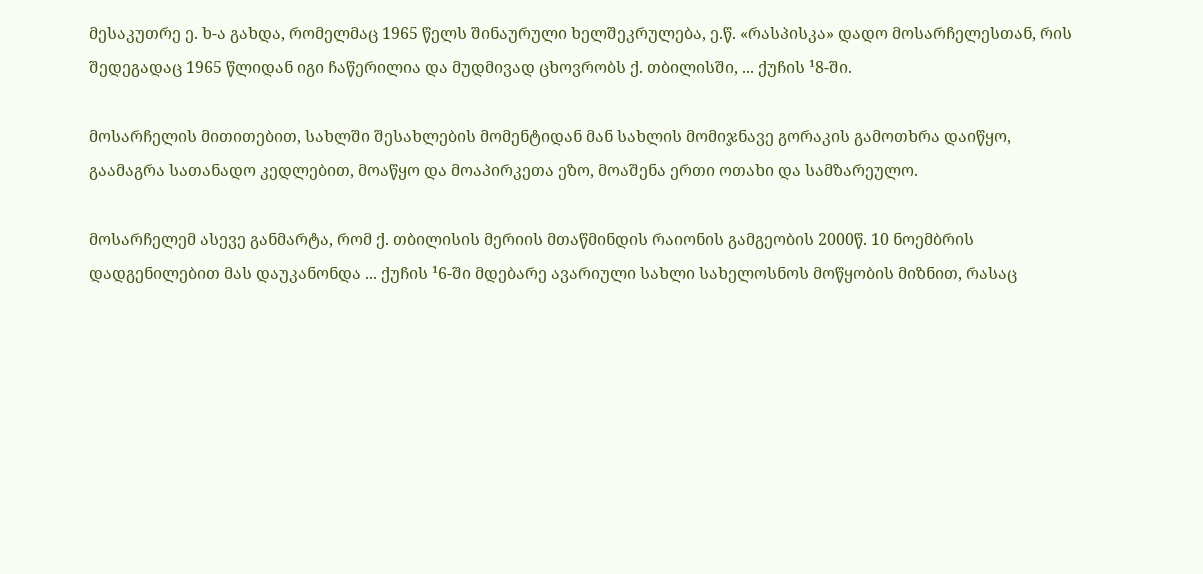მესაკუთრე ე. ხ-ა გახდა, რომელმაც 1965 წელს შინაურული ხელშეკრულება, ე.წ. «რასპისკა» დადო მოსარჩელესთან, რის შედეგადაც 1965 წლიდან იგი ჩაწერილია და მუდმივად ცხოვრობს ქ. თბილისში, ... ქუჩის ¹8-ში.

მოსარჩელის მითითებით, სახლში შესახლების მომენტიდან მან სახლის მომიჯნავე გორაკის გამოთხრა დაიწყო, გაამაგრა სათანადო კედლებით, მოაწყო და მოაპირკეთა ეზო, მოაშენა ერთი ოთახი და სამზარეულო.

მოსარჩელემ ასევე განმარტა, რომ ქ. თბილისის მერიის მთაწმინდის რაიონის გამგეობის 2000წ. 10 ნოემბრის დადგენილებით მას დაუკანონდა ... ქუჩის ¹6-ში მდებარე ავარიული სახლი სახელოსნოს მოწყობის მიზნით, რასაც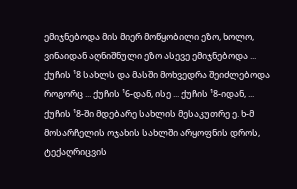ემიჯნებოდა მის მიერ მოწყობილი ეზო, ხოლო, ვინაიდან აღნიშნული ეზო ასევე ემიჯნებოდა ... ქუჩის ¹8 სახლს და მასში მოხვედრა შეიძლებოდა როგორც ... ქუჩის ¹6-დან, ისე ... ქუჩის ¹8-იდან, ... ქუჩის ¹8-ში მდებარე სახლის მესაკუთრე ე. ხ-მ მოსარჩელის ოჯახის სახლში არყოფნის დროს, ტექაღრიცვის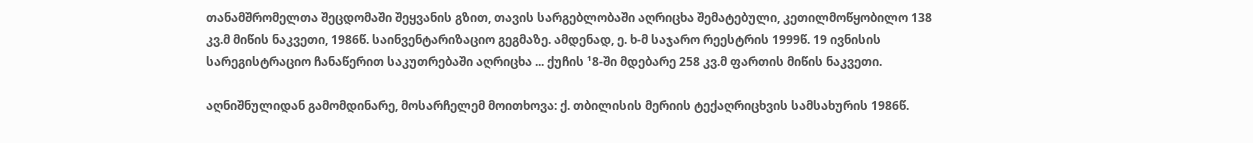თანამშრომელთა შეცდომაში შეყვანის გზით, თავის სარგებლობაში აღრიცხა შემატებული, კეთილმოწყობილო 138 კვ.მ მიწის ნაკვეთი, 1986წ. საინვენტარიზაციო გეგმაზე. ამდენად, ე. ხ-მ საჯარო რეესტრის 1999წ. 19 ივნისის სარეგისტრაციო ჩანაწერით საკუთრებაში აღრიცხა ... ქუჩის ¹8-ში მდებარე 258 კვ.მ ფართის მიწის ნაკვეთი.

აღნიშნულიდან გამომდინარე, მოსარჩელემ მოითხოვა: ქ. თბილისის მერიის ტექაღრიცხვის სამსახურის 1986წ.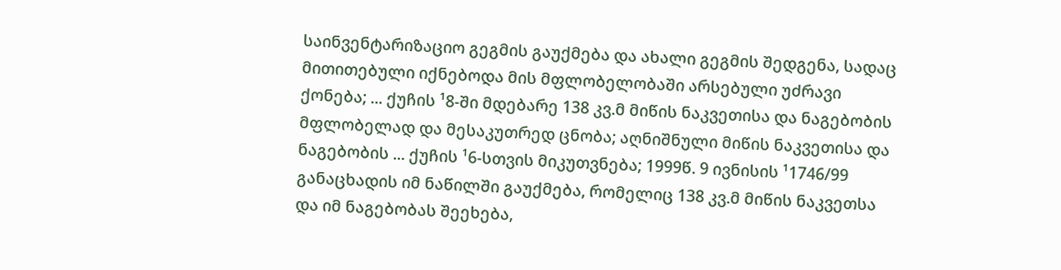საინვენტარიზაციო გეგმის გაუქმება და ახალი გეგმის შედგენა, სადაც მითითებული იქნებოდა მის მფლობელობაში არსებული უძრავი ქონება; ... ქუჩის ¹8-ში მდებარე 138 კვ.მ მიწის ნაკვეთისა და ნაგებობის მფლობელად და მესაკუთრედ ცნობა; აღნიშნული მიწის ნაკვეთისა და ნაგებობის ... ქუჩის ¹6-სთვის მიკუთვნება; 1999წ. 9 ივნისის ¹1746/99 განაცხადის იმ ნაწილში გაუქმება, რომელიც 138 კვ.მ მიწის ნაკვეთსა და იმ ნაგებობას შეეხება,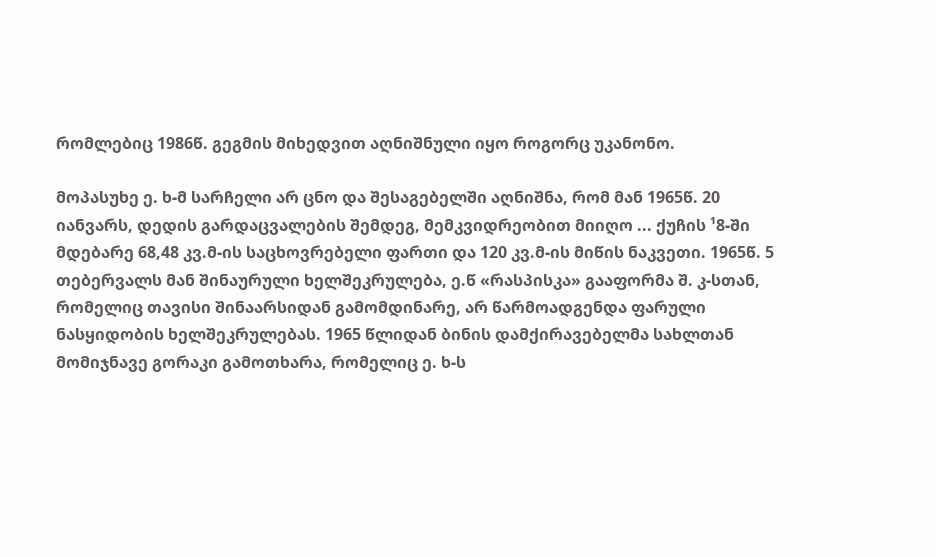რომლებიც 1986წ. გეგმის მიხედვით აღნიშნული იყო როგორც უკანონო.

მოპასუხე ე. ხ-მ სარჩელი არ ცნო და შესაგებელში აღნიშნა, რომ მან 1965წ. 20 იანვარს, დედის გარდაცვალების შემდეგ, მემკვიდრეობით მიიღო ... ქუჩის ¹8-ში მდებარე 68,48 კვ.მ-ის საცხოვრებელი ფართი და 120 კვ.მ-ის მიწის ნაკვეთი. 1965წ. 5 თებერვალს მან შინაურული ხელშეკრულება, ე.წ «რასპისკა» გააფორმა შ. კ-სთან, რომელიც თავისი შინაარსიდან გამომდინარე, არ წარმოადგენდა ფარული ნასყიდობის ხელშეკრულებას. 1965 წლიდან ბინის დამქირავებელმა სახლთან მომიჯნავე გორაკი გამოთხარა, რომელიც ე. ხ-ს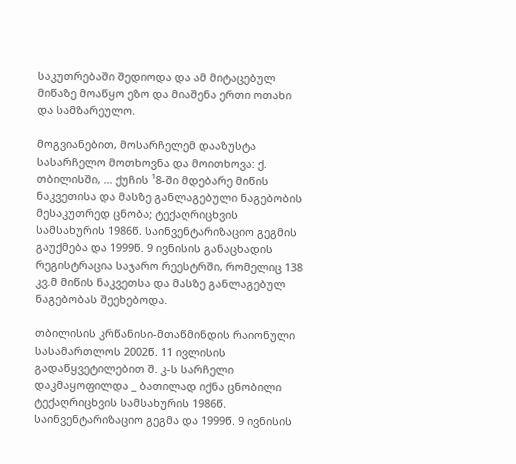საკუთრებაში შედიოდა და ამ მიტაცებულ მიწაზე მოაწყო ეზო და მიაშენა ერთი ოთახი და სამზარეულო.

მოგვიანებით, მოსარჩელემ დააზუსტა სასარჩელო მოთხოვნა და მოითხოვა: ქ. თბილისში, ... ქუჩის ¹8-ში მდებარე მიწის ნაკვეთისა და მასზე განლაგებული ნაგებობის მესაკუთრედ ცნობა; ტექაღრიცხვის სამსახურის 1986წ. საინვენტარიზაციო გეგმის გაუქმება და 1999წ. 9 ივნისის განაცხადის რეგისტრაცია საჯარო რეესტრში, რომელიც 138 კვ.მ მიწის ნაკვეთსა და მასზე განლაგებულ ნაგებობას შეეხებოდა.

თბილისის კრწანისი-მთაწმინდის რაიონული სასამართლოს 2002წ. 11 ივლისის გადაწყვეტილებით შ. კ-ს სარჩელი დაკმაყოფილდა _ ბათილად იქნა ცნობილი ტექაღრიცხვის სამსახურის 1986წ. საინვენტარიზაციო გეგმა და 1999წ. 9 ივნისის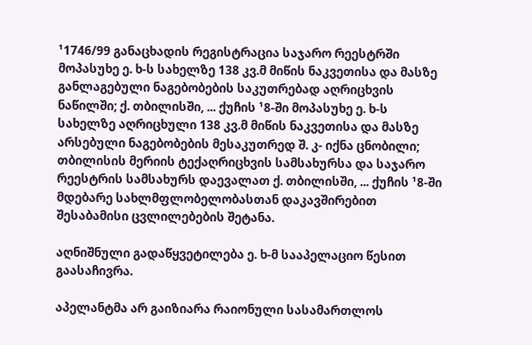¹1746/99 განაცხადის რეგისტრაცია საჯარო რეესტრში მოპასუხე ე. ხ-ს სახელზე 138 კვ.მ მიწის ნაკვეთისა და მასზე განლაგებული ნაგებობების საკუთრებად აღრიცხვის ნაწილში; ქ. თბილისში, ... ქუჩის ¹8-ში მოპასუხე ე. ხ-ს სახელზე აღრიცხული 138 კვ.მ მიწის ნაკვეთისა და მასზე არსებული ნაგებობების მესაკუთრედ შ. კ- იქნა ცნობილი; თბილისის მერიის ტექაღრიცხვის სამსახურსა და საჯარო რეესტრის სამსახურს დაევალათ ქ. თბილისში, ... ქუჩის ¹8-ში მდებარე სახლმფლობელობასთან დაკავშირებით შესაბამისი ცვლილებების შეტანა.

აღნიშნული გადაწყვეტილება ე. ხ-მ სააპელაციო წესით გაასაჩივრა.

აპელანტმა არ გაიზიარა რაიონული სასამართლოს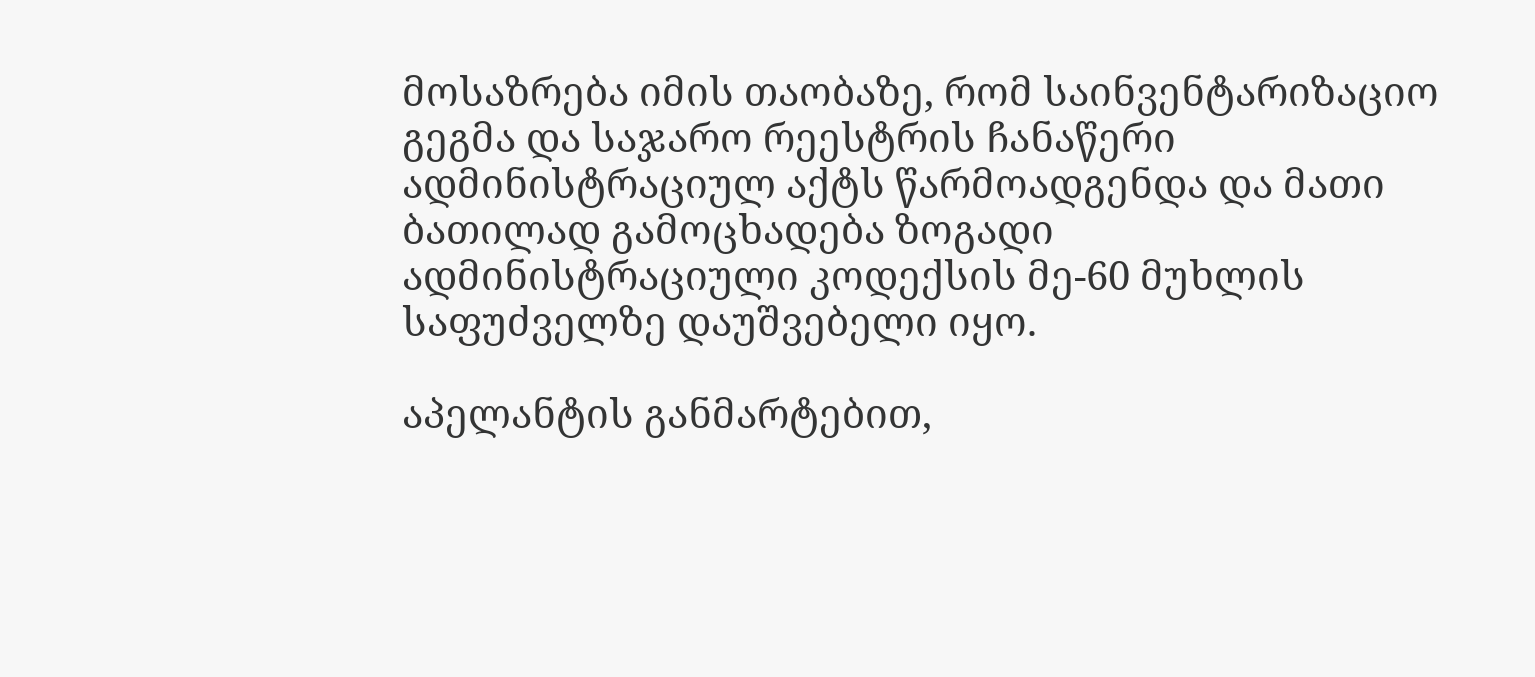მოსაზრება იმის თაობაზე, რომ საინვენტარიზაციო გეგმა და საჯარო რეესტრის ჩანაწერი ადმინისტრაციულ აქტს წარმოადგენდა და მათი ბათილად გამოცხადება ზოგადი ადმინისტრაციული კოდექსის მე-60 მუხლის საფუძველზე დაუშვებელი იყო.

აპელანტის განმარტებით,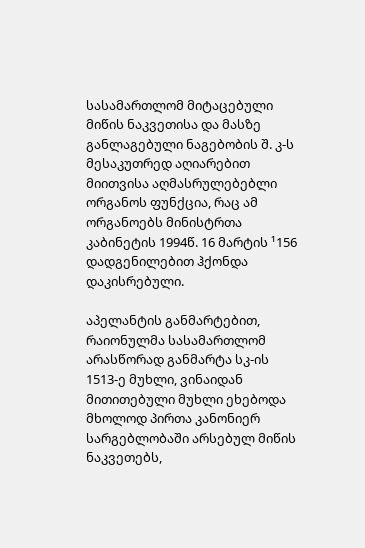სასამართლომ მიტაცებული მიწის ნაკვეთისა და მასზე განლაგებული ნაგებობის შ. კ-ს მესაკუთრედ აღიარებით მიითვისა აღმასრულებებლი ორგანოს ფუნქცია, რაც ამ ორგანოებს მინისტრთა კაბინეტის 1994წ. 16 მარტის ¹156 დადგენილებით ჰქონდა დაკისრებული.

აპელანტის განმარტებით, რაიონულმა სასამართლომ არასწორად განმარტა სკ-ის 1513-ე მუხლი, ვინაიდან მითითებული მუხლი ეხებოდა მხოლოდ პირთა კანონიერ სარგებლობაში არსებულ მიწის ნაკვეთებს,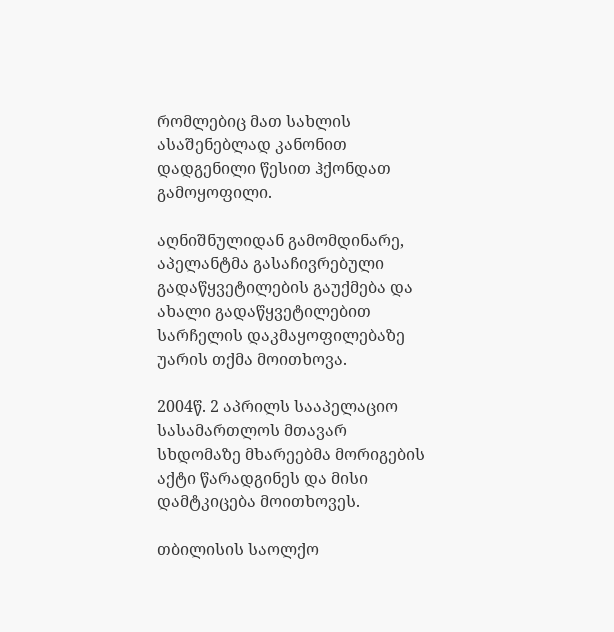რომლებიც მათ სახლის ასაშენებლად კანონით დადგენილი წესით ჰქონდათ გამოყოფილი.

აღნიშნულიდან გამომდინარე, აპელანტმა გასაჩივრებული გადაწყვეტილების გაუქმება და ახალი გადაწყვეტილებით სარჩელის დაკმაყოფილებაზე უარის თქმა მოითხოვა.

2004წ. 2 აპრილს სააპელაციო სასამართლოს მთავარ სხდომაზე მხარეებმა მორიგების აქტი წარადგინეს და მისი დამტკიცება მოითხოვეს.

თბილისის საოლქო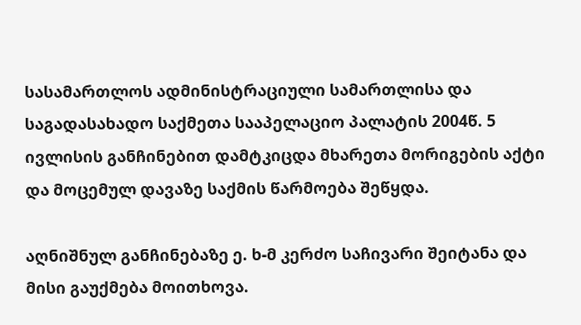სასამართლოს ადმინისტრაციული სამართლისა და საგადასახადო საქმეთა სააპელაციო პალატის 2004წ. 5 ივლისის განჩინებით დამტკიცდა მხარეთა მორიგების აქტი და მოცემულ დავაზე საქმის წარმოება შეწყდა.

აღნიშნულ განჩინებაზე ე. ხ-მ კერძო საჩივარი შეიტანა და მისი გაუქმება მოითხოვა.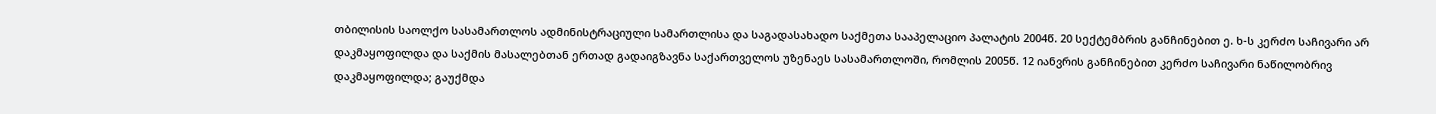თბილისის საოლქო სასამართლოს ადმინისტრაციული სამართლისა და საგადასახადო საქმეთა სააპელაციო პალატის 2004წ. 20 სექტემბრის განჩინებით ე. ხ-ს კერძო საჩივარი არ დაკმაყოფილდა და საქმის მასალებთან ერთად გადაიგზავნა საქართველოს უზენაეს სასამართლოში, რომლის 2005წ. 12 იანვრის განჩინებით კერძო საჩივარი ნაწილობრივ დაკმაყოფილდა; გაუქმდა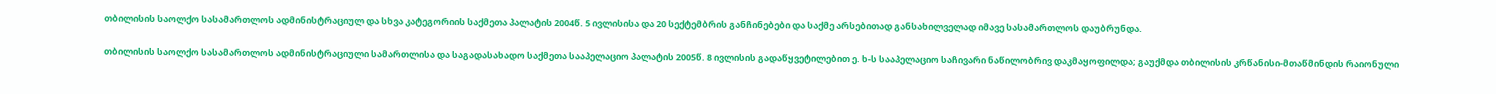თბილისის საოლქო სასამართლოს ადმინისტრაციულ და სხვა კატეგორიის საქმეთა პალატის 2004წ. 5 ივლისისა და 20 სექტემბრის განჩინებები და საქმე არსებითად განსახილველად იმავე სასამართლოს დაუბრუნდა.

თბილისის საოლქო სასამართლოს ადმინისტრაციული სამართლისა და საგადასახადო საქმეთა სააპელაციო პალატის 2005წ. 8 ივლისის გადაწყვეტილებით ე. ხ-ს სააპელაციო საჩივარი ნაწილობრივ დაკმაყოფილდა; გაუქმდა თბილისის კრწანისი-მთაწმინდის რაიონული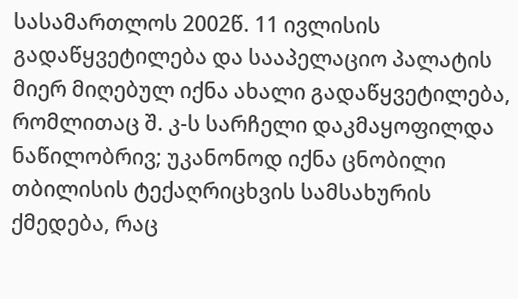სასამართლოს 2002წ. 11 ივლისის გადაწყვეტილება და სააპელაციო პალატის მიერ მიღებულ იქნა ახალი გადაწყვეტილება, რომლითაც შ. კ-ს სარჩელი დაკმაყოფილდა ნაწილობრივ; უკანონოდ იქნა ცნობილი თბილისის ტექაღრიცხვის სამსახურის ქმედება, რაც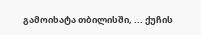გამოიხატა თბილისში, ... ქუჩის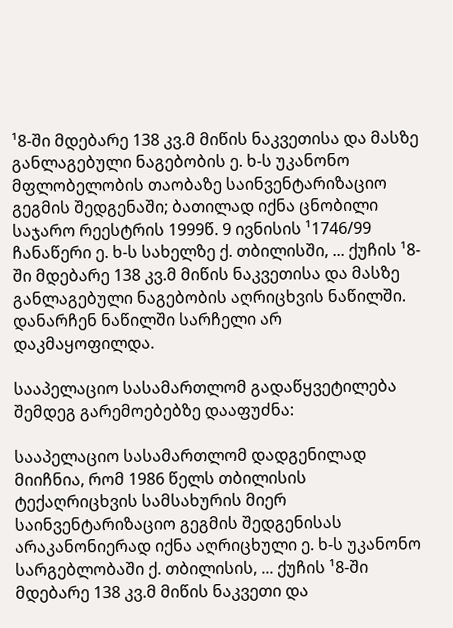¹8-ში მდებარე 138 კვ.მ მიწის ნაკვეთისა და მასზე განლაგებული ნაგებობის ე. ხ-ს უკანონო მფლობელობის თაობაზე საინვენტარიზაციო გეგმის შედგენაში; ბათილად იქნა ცნობილი საჯარო რეესტრის 1999წ. 9 ივნისის ¹1746/99 ჩანაწერი ე. ხ-ს სახელზე ქ. თბილისში, ... ქუჩის ¹8-ში მდებარე 138 კვ.მ მიწის ნაკვეთისა და მასზე განლაგებული ნაგებობის აღრიცხვის ნაწილში. დანარჩენ ნაწილში სარჩელი არ დაკმაყოფილდა.

სააპელაციო სასამართლომ გადაწყვეტილება შემდეგ გარემოებებზე დააფუძნა:

სააპელაციო სასამართლომ დადგენილად მიიჩნია, რომ 1986 წელს თბილისის ტექაღრიცხვის სამსახურის მიერ საინვენტარიზაციო გეგმის შედგენისას არაკანონიერად იქნა აღრიცხული ე. ხ-ს უკანონო სარგებლობაში ქ. თბილისის, ... ქუჩის ¹8-ში მდებარე 138 კვ.მ მიწის ნაკვეთი და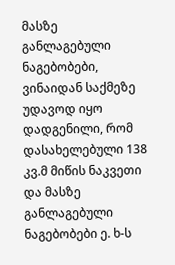მასზე განლაგებული ნაგებობები, ვინაიდან საქმეზე უდავოდ იყო დადგენილი, რომ დასახელებული 138 კვ.მ მიწის ნაკვეთი და მასზე განლაგებული ნაგებობები ე. ხ-ს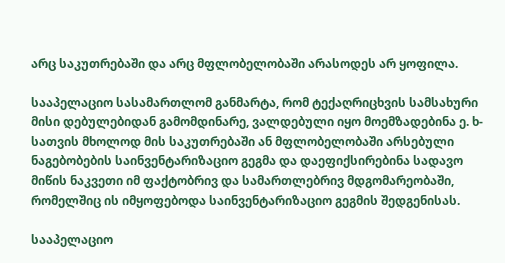არც საკუთრებაში და არც მფლობელობაში არასოდეს არ ყოფილა.

სააპელაციო სასამართლომ განმარტა, რომ ტექაღრიცხვის სამსახური მისი დებულებიდან გამომდინარე, ვალდებული იყო მოემზადებინა ე. ხ-სათვის მხოლოდ მის საკუთრებაში ან მფლობელობაში არსებული ნაგებობების საინვენტარიზაციო გეგმა და დაეფიქსირებინა სადავო მიწის ნაკვეთი იმ ფაქტობრივ და სამართლებრივ მდგომარეობაში, რომელშიც ის იმყოფებოდა საინვენტარიზაციო გეგმის შედგენისას.

სააპელაციო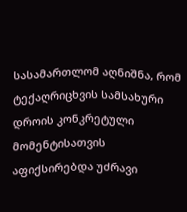სასამართლომ აღნიშნა, რომ ტექაღრიცხვის სამსახური დროის კონკრეტული მომენტისათვის აფიქსირებდა უძრავი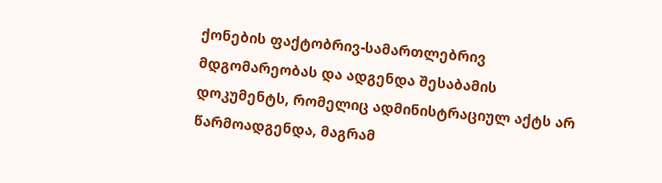ქონების ფაქტობრივ-სამართლებრივ მდგომარეობას და ადგენდა შესაბამის დოკუმენტს, რომელიც ადმინისტრაციულ აქტს არ წარმოადგენდა, მაგრამ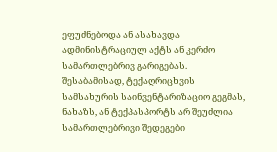ეფუძნებოდა ან ასახავდა ადმინისტრაციულ აქტს ან კერძო სამართლებრივ გარიგებას. შესაბამისად, ტექაღრიცხვის სამსახურის საინვენტარიზაციო გეგმას, ნახაზს, ან ტექპასპორტს არ შეუძლია სამართლებრივი შედეგები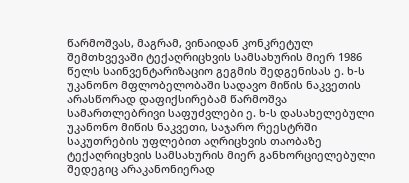წარმოშვას, მაგრამ, ვინაიდან კონკრეტულ შემთხვევაში ტექაღრიცხვის სამსახურის მიერ 1986 წელს საინვენტარიზაციო გეგმის შედგენისას ე. ხ-ს უკანონო მფლობელობაში სადავო მიწის ნაკვეთის არასწორად დაფიქსირებამ წარმოშვა სამართლებრივი საფუძვლები ე. ხ-ს დასახელებული უკანონო მიწის ნაკვეთი, საჯარო რეესტრში საკუთრების უფლებით აღრიცხვის თაობაზე ტექაღრიცხვის სამსახურის მიერ განხორციელებული შედეგიც არაკანონიერად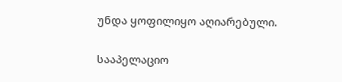უნდა ყოფილიყო აღიარებული.

სააპელაციო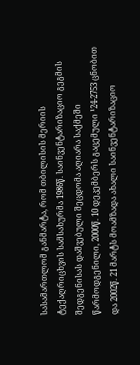სასამართლომ განმარტა, რომ თბილისის მერიის ტექაღრიცხვის სამსახურმა 1986წ. საინვენტარიზაციო გეგმის შედგენისას დაშვებული შეცდომა აღიარა საქმეში წარმოდგენილი, 2000წ. 10 დეკემბერს გაცემული ¹24-2753 ცნობით და 2002წ. 21 მარტს მოამზადა ახალი საინვენტარიზაციო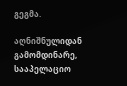გეგმა.

აღნიშნულიდან გამომდინარე, სააპელაციო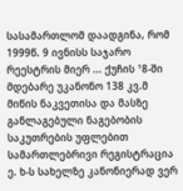სასამართლომ დაადგინა, რომ 1999წ. 9 ივნისს საჯარო რეესტრის მიერ ... ქუჩის ¹8-ში მდებარე უკანონო 138 კვ.მ მიწის ნაკვეთისა და მასზე განლაგებული ნაგებობის საკუთრების უფლებით სამართლებრივი რეგისტრაცია ე. ხ-ს სახელზე კანონიერად ვერ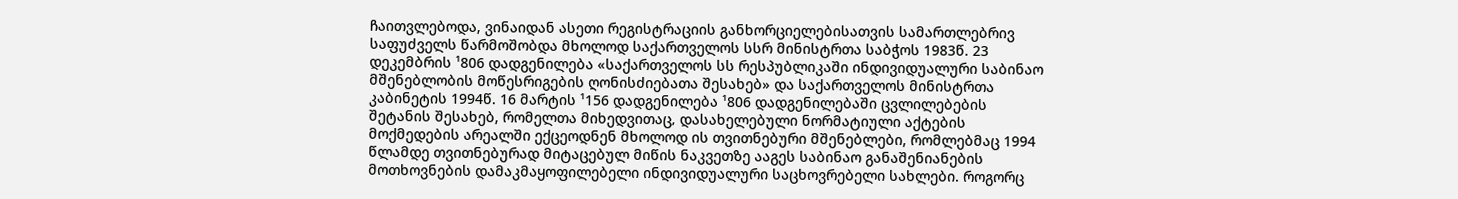ჩაითვლებოდა, ვინაიდან ასეთი რეგისტრაციის განხორციელებისათვის სამართლებრივ საფუძველს წარმოშობდა მხოლოდ საქართველოს სსრ მინისტრთა საბჭოს 1983წ. 23 დეკემბრის ¹806 დადგენილება «საქართველოს სს რესპუბლიკაში ინდივიდუალური საბინაო მშენებლობის მოწესრიგების ღონისძიებათა შესახებ» და საქართველოს მინისტრთა კაბინეტის 1994წ. 16 მარტის ¹156 დადგენილება ¹806 დადგენილებაში ცვლილებების შეტანის შესახებ, რომელთა მიხედვითაც‚ დასახელებული ნორმატიული აქტების მოქმედების არეალში ექცეოდნენ მხოლოდ ის თვითნებური მშენებლები, რომლებმაც 1994 წლამდე თვითნებურად მიტაცებულ მიწის ნაკვეთზე ააგეს საბინაო განაშენიანების მოთხოვნების დამაკმაყოფილებელი ინდივიდუალური საცხოვრებელი სახლები. როგორც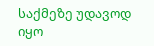საქმეზე უდავოდ იყო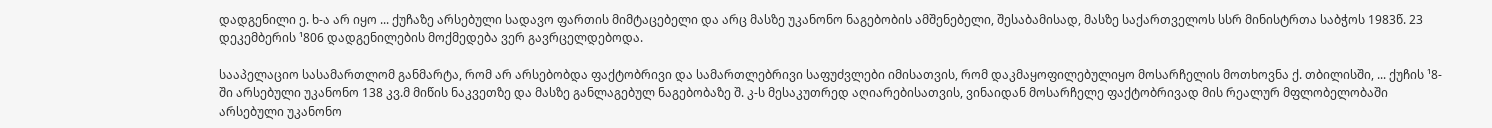დადგენილი ე. ხ-ა არ იყო ... ქუჩაზე არსებული სადავო ფართის მიმტაცებელი და არც მასზე უკანონო ნაგებობის ამშენებელი, შესაბამისად, მასზე საქართველოს სსრ მინისტრთა საბჭოს 1983წ. 23 დეკემბერის ¹806 დადგენილების მოქმედება ვერ გავრცელდებოდა.

სააპელაციო სასამართლომ განმარტა, რომ არ არსებობდა ფაქტობრივი და სამართლებრივი საფუძვლები იმისათვის, რომ დაკმაყოფილებულიყო მოსარჩელის მოთხოვნა ქ. თბილისში, ... ქუჩის ¹8-ში არსებული უკანონო 138 კვ.მ მიწის ნაკვეთზე და მასზე განლაგებულ ნაგებობაზე შ. კ-ს მესაკუთრედ აღიარებისათვის, ვინაიდან მოსარჩელე ფაქტობრივად მის რეალურ მფლობელობაში არსებული უკანონო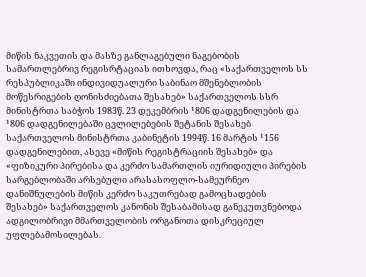მიწის ნაკვეთის და მასზე განლაგებული ნაგებობის სამართლებრივ რეგისრტაციას ითხოვდა, რაც «საქართველოს სს რესპუბლიკაში ინდივიდუალური საბინაო მშენებლობის მოწესრიგების ღონისძიებათა შესახებ» საქართველოს სსრ მინისტრთა საბჭოს 1983წ. 23 დეკემბრის ¹806 დადგენილების და ¹806 დადგენილებაში ცვლილებების შეტანის შესახებ საქართველოს მინისტრთა კაბინეტის 1994წ. 16 მარტის ¹156 დადგენილებით, ასევე «მიწის რეგისტრაციის შესახებ» და «ფიზიკური პირებისა და კერძო სამართლის იურიდიული პირების სარგებლობაში არსებული არასასოფლო-სამეურნეო დანიშნულების მიწის კერძო საკუთრებად გამოცხადების შესახებ» საქართველოს კანონის შესაბამისად განეკუთვნებოდა ადგილობრივი მმართველობის ორგანოთა დისკრეციულ უფლებამოსილებას.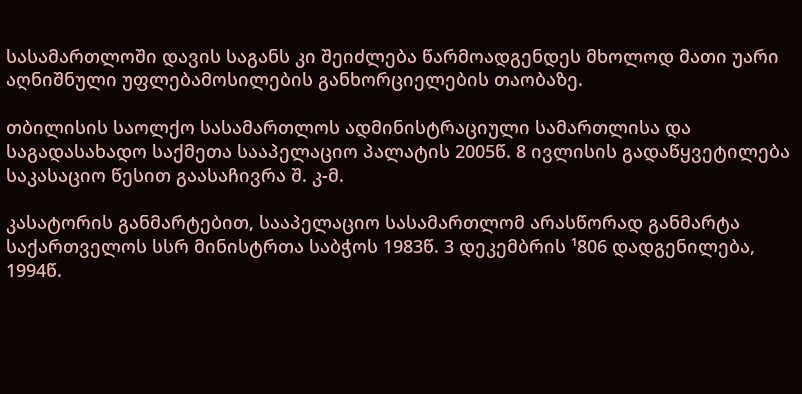სასამართლოში დავის საგანს კი შეიძლება წარმოადგენდეს მხოლოდ მათი უარი აღნიშნული უფლებამოსილების განხორციელების თაობაზე.

თბილისის საოლქო სასამართლოს ადმინისტრაციული სამართლისა და საგადასახადო საქმეთა სააპელაციო პალატის 2005წ. 8 ივლისის გადაწყვეტილება საკასაციო წესით გაასაჩივრა შ. კ-მ.

კასატორის განმარტებით, სააპელაციო სასამართლომ არასწორად განმარტა საქართველოს სსრ მინისტრთა საბჭოს 1983წ. 3 დეკემბრის ¹806 დადგენილება, 1994წ.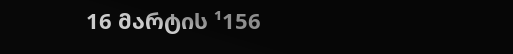16 მარტის ¹156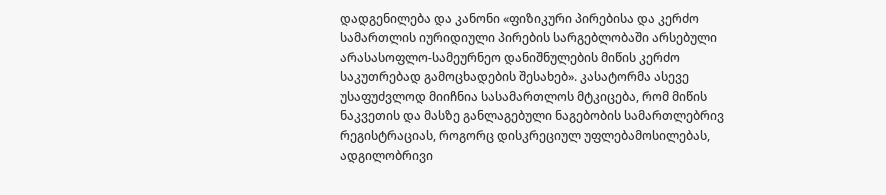დადგენილება და კანონი «ფიზიკური პირებისა და კერძო სამართლის იურიდიული პირების სარგებლობაში არსებული არასასოფლო-სამეურნეო დანიშნულების მიწის კერძო საკუთრებად გამოცხადების შესახებ». კასატორმა ასევე უსაფუძვლოდ მიიჩნია სასამართლოს მტკიცება, რომ მიწის ნაკვეთის და მასზე განლაგებული ნაგებობის სამართლებრივ რეგისტრაციას, როგორც დისკრეციულ უფლებამოსილებას, ადგილობრივი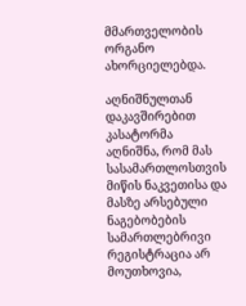მმართველობის ორგანო ახორციელებდა.

აღნიშნულთან დაკავშირებით კასატორმა აღნიშნა, რომ მას სასამართლოსთვის მიწის ნაკვეთისა და მასზე არსებული ნაგებობების სამართლებრივი რეგისტრაცია არ მოუთხოვია,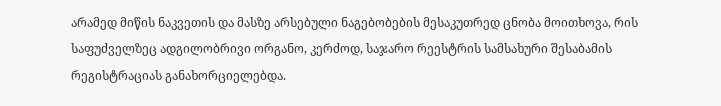არამედ მიწის ნაკვეთის და მასზე არსებული ნაგებობების მესაკუთრედ ცნობა მოითხოვა, რის საფუძველზეც ადგილობრივი ორგანო, კერძოდ, საჯარო რეესტრის სამსახური შესაბამის რეგისტრაციას განახორციელებდა.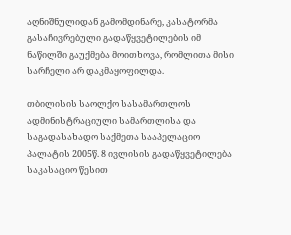აღნიშნულიდან გამომდინარე, კასატორმა გასაჩივრებული გადაწყვეტილების იმ ნაწილში გაუქმება მოითხოვა, რომლითა მისი სარჩელი არ დაკმაყოფილდა.

თბილისის საოლქო სასამართლოს ადმინისტრაციული სამართლისა და საგადასახადო საქმეთა სააპელაციო პალატის 2005წ. 8 ივლისის გადაწყვეტილება საკასაციო წესით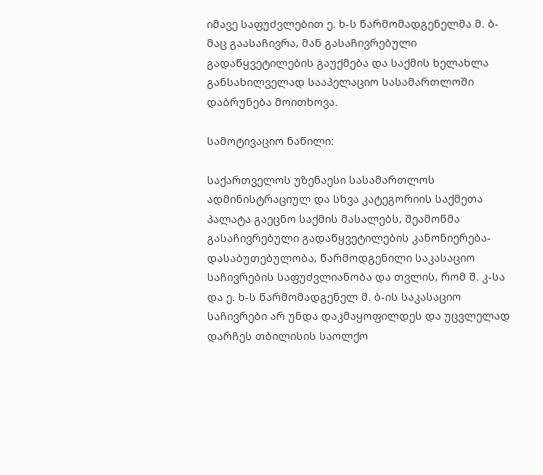იმავე საფუძვლებით ე. ხ-ს წარმომადგენელმა მ. ბ-მაც გაასაჩივრა, მან გასაჩივრებული გადაწყვეტილების გაუქმება და საქმის ხელახლა განსახილველად სააპელაციო სასამართლოში დაბრუნება მოითხოვა.

სამოტივაციო ნაწილი:

საქართველოს უზენაესი სასამართლოს ადმინისტრაციულ და სხვა კატეგორიის საქმეთა პალატა გაეცნო საქმის მასალებს, შეამოწმა გასაჩივრებული გადაწყვეტილების კანონიერება-დასაბუთებულობა, წარმოდგენილი საკასაციო საჩივრების საფუძვლიანობა და თვლის, რომ შ. კ-სა და ე. ხ-ს წარმომადგენელ მ. ბ-ის საკასაციო საჩივრები არ უნდა დაკმაყოფილდეს და უცვლელად დარჩეს თბილისის საოლქო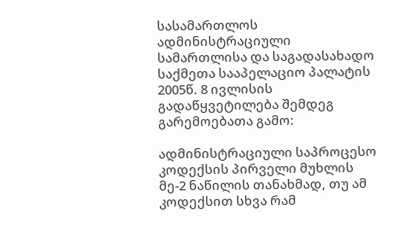სასამართლოს ადმინისტრაციული სამართლისა და საგადასახადო საქმეთა სააპელაციო პალატის 2005წ. 8 ივლისის გადაწყვეტილება შემდეგ გარემოებათა გამო:

ადმინისტრაციული საპროცესო კოდექსის პირველი მუხლის მე-2 ნაწილის თანახმად, თუ ამ კოდექსით სხვა რამ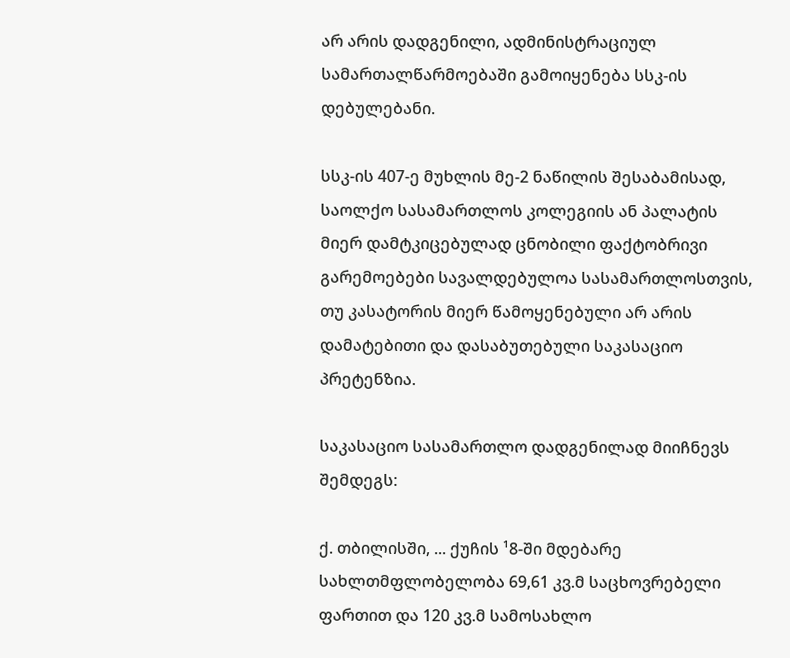არ არის დადგენილი, ადმინისტრაციულ სამართალწარმოებაში გამოიყენება სსკ-ის დებულებანი.

სსკ-ის 407-ე მუხლის მე-2 ნაწილის შესაბამისად, საოლქო სასამართლოს კოლეგიის ან პალატის მიერ დამტკიცებულად ცნობილი ფაქტობრივი გარემოებები სავალდებულოა სასამართლოსთვის, თუ კასატორის მიერ წამოყენებული არ არის დამატებითი და დასაბუთებული საკასაციო პრეტენზია.

საკასაციო სასამართლო დადგენილად მიიჩნევს შემდეგს:

ქ. თბილისში, ... ქუჩის ¹8-ში მდებარე სახლთმფლობელობა 69,61 კვ.მ საცხოვრებელი ფართით და 120 კვ.მ სამოსახლო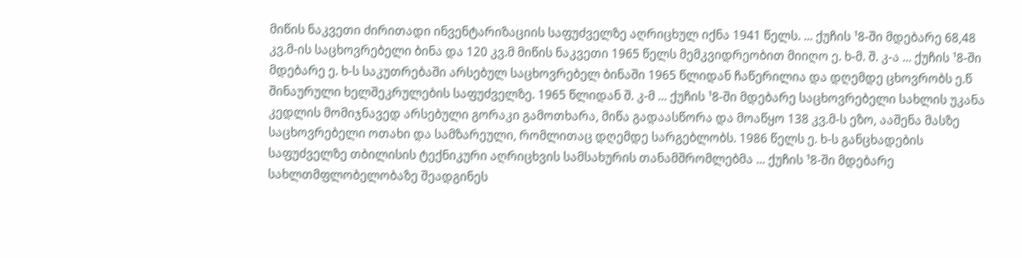მიწის ნაკვეთი ძირითადი ინვენტარიზაციის საფუძველზე აღრიცხულ იქნა 1941 წელს. ... ქუჩის ¹8-ში მდებარე 68,48 კვ.მ-ის საცხოვრებელი ბინა და 120 კვ.მ მიწის ნაკვეთი 1965 წელს მემკვიდრეობით მიიღო ე. ხ-მ. შ. კ-ა ... ქუჩის ¹8-ში მდებარე ე. ხ-ს საკუთრებაში არსებულ საცხოვრებელ ბინაში 1965 წლიდან ჩაწერილია და დღემდე ცხოვრობს ე.წ შინაურული ხელშეკრულების საფუძველზე. 1965 წლიდან შ. კ-მ ... ქუჩის ¹8-ში მდებარე საცხოვრებელი სახლის უკანა კედლის მომიჯნავედ არსებული გორაკი გამოთხარა, მიწა გადაასწორა და მოაწყო 138 კვ.მ-ს ეზო, ააშენა მასზე საცხოვრებელი ოთახი და სამზარეული, რომლითაც დღემდე სარგებლობს. 1986 წელს ე. ხ-ს განცხადების საფუძველზე თბილისის ტექნიკური აღრიცხვის სამსახურის თანამშრომლებმა ... ქუჩის ¹8-ში მდებარე სახლთმფლობელობაზე შეადგინეს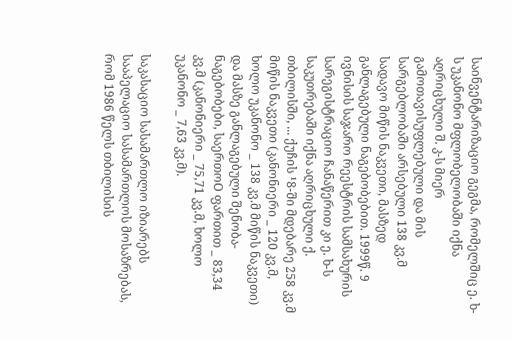საინვენტარიზაციო გეგმა, რომელშიც ე. ხ-ს უკანონო მფლობელობაში იქნა აღრიცხული შ. კ-ს მიერ გამოთავისუფლებული და მის სარგებლობაში არსებული 138 კვ.მ სადავო მიწის ნაკვეთი, მასზედ განლაგებული ნაგებობებით. 1999წ. 9 ივნისის საჯარო რეესტრის სამსახურის სარეგისტრაციო ჩანაწერით კი ე. ხ-ს საკუთრებაში იქნა აღრიცხული ქ. თბილისში, ... ქუჩის ¹8-ში მდებარე 258 კვ.მ მიწის ნაკვეთი (კანონიერი _ 120 კვ.მ, ხოლო უკანონო _ 138 კვ.მ მიწის ნაკვეთი) და მასზე განლაგებული შენობა-ნაგებობები, საერთოO ფართით _ 83,34 კვ.მ (კანონიერი _ 75,71 კვ.მ, ხოლო უკანონო _ 7,63 კვ.მ).

საკასაციო სასამართლო იზიარებს სააპელაციო სასამართლოს მოსაზრებას, რომ 1986 წელს თბილისის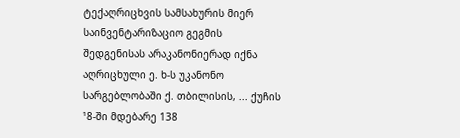ტექაღრიცხვის სამსახურის მიერ საინვენტარიზაციო გეგმის შედგენისას არაკანონიერად იქნა აღრიცხული ე. ხ-ს უკანონო სარგებლობაში ქ. თბილისის, ... ქუჩის ¹8-ში მდებარე 138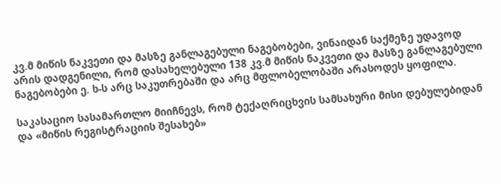კვ.მ მიწის ნაკვეთი და მასზე განლაგებული ნაგებობები, ვინაიდან საქმეზე უდავოდ არის დადგენილი, რომ დასახელებული 138 კვ.მ მიწის ნაკვეთი და მასზე განლაგებული ნაგებობები ე. ხ-ს არც საკუთრებაში და არც მფლობელობაში არასოდეს ყოფილა.

საკასაციო სასამართლო მიიჩნევს, რომ ტექაღრიცხვის სამსახური მისი დებულებიდან და «მიწის რეგისტრაციის შესახებ»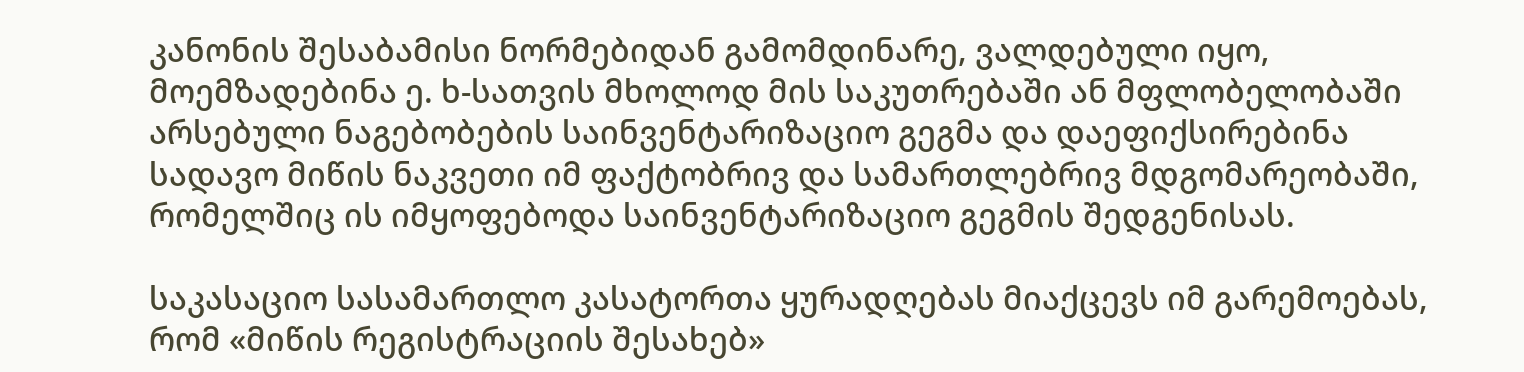კანონის შესაბამისი ნორმებიდან გამომდინარე, ვალდებული იყო‚ მოემზადებინა ე. ხ-სათვის მხოლოდ მის საკუთრებაში ან მფლობელობაში არსებული ნაგებობების საინვენტარიზაციო გეგმა და დაეფიქსირებინა სადავო მიწის ნაკვეთი იმ ფაქტობრივ და სამართლებრივ მდგომარეობაში, რომელშიც ის იმყოფებოდა საინვენტარიზაციო გეგმის შედგენისას.

საკასაციო სასამართლო კასატორთა ყურადღებას მიაქცევს იმ გარემოებას, რომ «მიწის რეგისტრაციის შესახებ»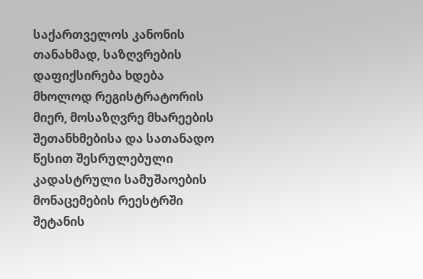საქართველოს კანონის თანახმად, საზღვრების დაფიქსირება ხდება მხოლოდ რეგისტრატორის მიერ, მოსაზღვრე მხარეების შეთანხმებისა და სათანადო წესით შესრულებული კადასტრული სამუშაოების მონაცემების რეესტრში შეტანის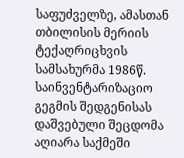საფუძველზე, ამასთან თბილისის მერიის ტექაღრიცხვის სამსახურმა 1986წ. საინვენტარიზაციო გეგმის შედგენისას დაშვებული შეცდომა აღიარა საქმეში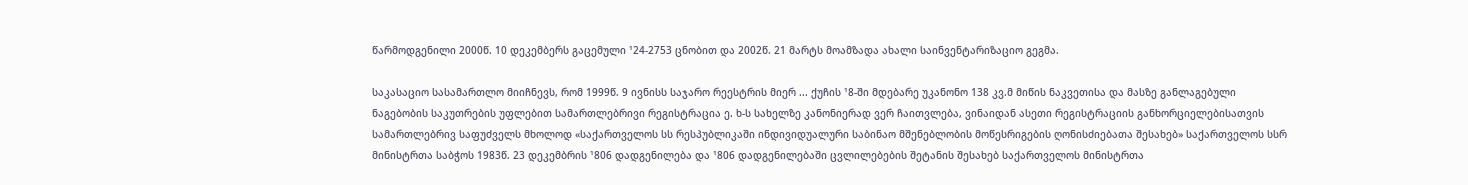წარმოდგენილი 2000წ. 10 დეკემბერს გაცემული ¹24-2753 ცნობით და 2002წ. 21 მარტს მოამზადა ახალი საინვენტარიზაციო გეგმა.

საკასაციო სასამართლო მიიჩნევს, რომ 1999წ. 9 ივნისს საჯარო რეესტრის მიერ ... ქუჩის ¹8-ში მდებარე უკანონო 138 კვ.მ მიწის ნაკვეთისა და მასზე განლაგებული ნაგებობის საკუთრების უფლებით სამართლებრივი რეგისტრაცია ე. ხ-ს სახელზე კანონიერად ვერ ჩაითვლება, ვინაიდან ასეთი რეგისტრაციის განხორციელებისათვის სამართლებრივ საფუძველს მხოლოდ «საქართველოს სს რესპუბლიკაში ინდივიდუალური საბინაო მშენებლობის მოწესრიგების ღონისძიებათა შესახებ» საქართველოს სსრ მინისტრთა საბჭოს 1983წ. 23 დეკემბრის ¹806 დადგენილება და ¹806 დადგენილებაში ცვლილებების შეტანის შესახებ საქართველოს მინისტრთა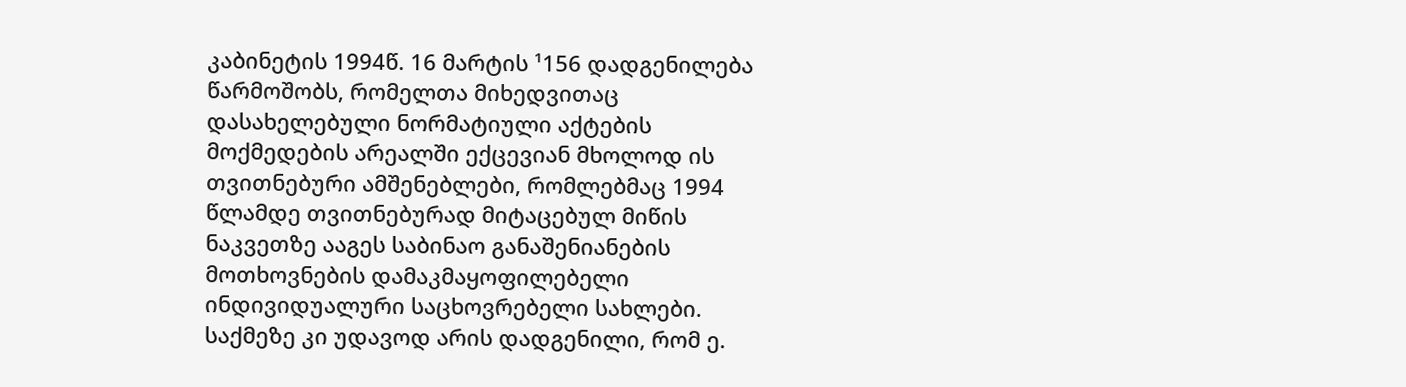კაბინეტის 1994წ. 16 მარტის ¹156 დადგენილება წარმოშობს, რომელთა მიხედვითაც დასახელებული ნორმატიული აქტების მოქმედების არეალში ექცევიან მხოლოდ ის თვითნებური ამშენებლები, რომლებმაც 1994 წლამდე თვითნებურად მიტაცებულ მიწის ნაკვეთზე ააგეს საბინაო განაშენიანების მოთხოვნების დამაკმაყოფილებელი ინდივიდუალური საცხოვრებელი სახლები. საქმეზე კი უდავოდ არის დადგენილი, რომ ე.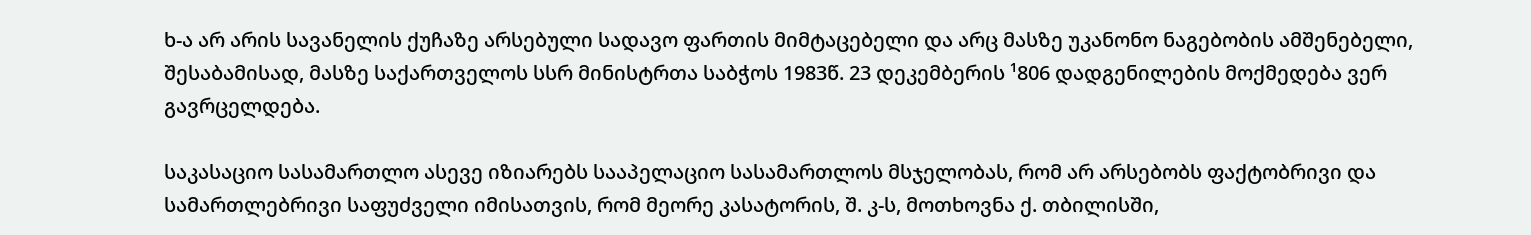ხ-ა არ არის სავანელის ქუჩაზე არსებული სადავო ფართის მიმტაცებელი და არც მასზე უკანონო ნაგებობის ამშენებელი, შესაბამისად, მასზე საქართველოს სსრ მინისტრთა საბჭოს 1983წ. 23 დეკემბერის ¹806 დადგენილების მოქმედება ვერ გავრცელდება.

საკასაციო სასამართლო ასევე იზიარებს სააპელაციო სასამართლოს მსჯელობას, რომ არ არსებობს ფაქტობრივი და სამართლებრივი საფუძველი იმისათვის, რომ მეორე კასატორის, შ. კ-ს, მოთხოვნა ქ. თბილისში,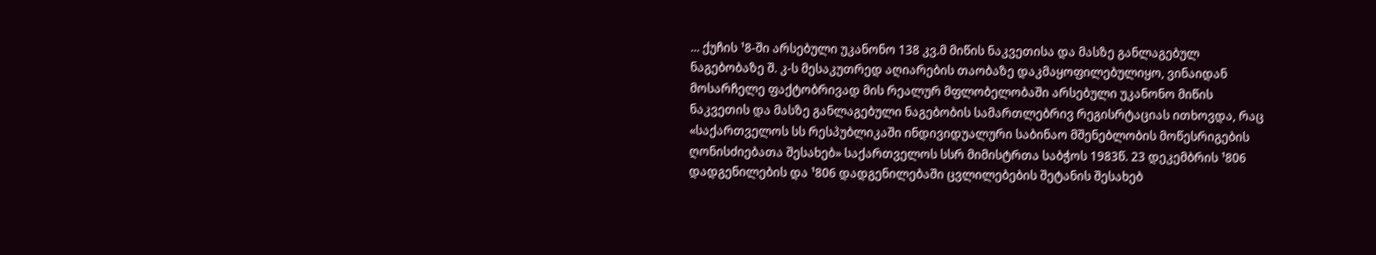... ქუჩის ¹8-ში არსებული უკანონო 138 კვ.მ მიწის ნაკვეთისა და მასზე განლაგებულ ნაგებობაზე შ. კ-ს მესაკუთრედ აღიარების თაობაზე დაკმაყოფილებულიყო, ვინაიდან მოსარჩელე ფაქტობრივად მის რეალურ მფლობელობაში არსებული უკანონო მიწის ნაკვეთის და მასზე განლაგებული ნაგებობის სამართლებრივ რეგისრტაციას ითხოვდა, რაც «საქართველოს სს რესპუბლიკაში ინდივიდუალური საბინაო მშენებლობის მოწესრიგების ღონისძიებათა შესახებ» საქართველოს სსრ მიმისტრთა საბჭოს 1983წ. 23 დეკემბრის ¹806 დადგენილების და ¹806 დადგენილებაში ცვლილებების შეტანის შესახებ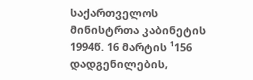საქართველოს მინისტრთა კაბინეტის 1994წ. 16 მარტის ¹156 დადგენილების,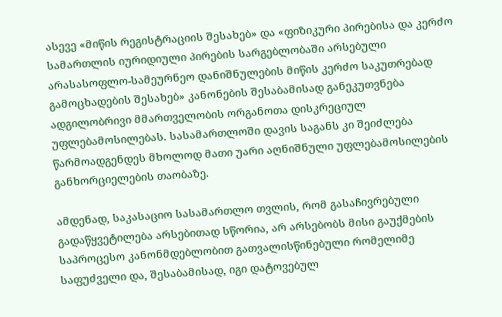ასევე «მიწის რეგისტრაციის შესახებ» და «ფიზიკური პირებისა და კერძო სამართლის იურიდიული პირების სარგებლობაში არსებული არასასოფლო-სამეურნეო დანიშნულების მიწის კერძო საკუთრებად გამოცხადების შესახებ» კანონების შესაბამისად განეკუთვნება ადგილობრივი მმართველობის ორგანოთა დისკრეციულ უფლებამოსილებას. სასამართლოში დავის საგანს კი შეიძლება წარმოადგენდეს მხოლოდ მათი უარი აღნიშნული უფლებამოსილების განხორციელების თაობაზე.

ამდენად, საკასაციო სასამართლო თვლის, რომ გასაჩივრებული გადაწყვეტილება არსებითად სწორია, არ არსებობს მისი გაუქმების საპროცესო კანონმდებლობით გათვალისწინებული რომელიმე საფუძველი და, შესაბამისად, იგი დატოვებულ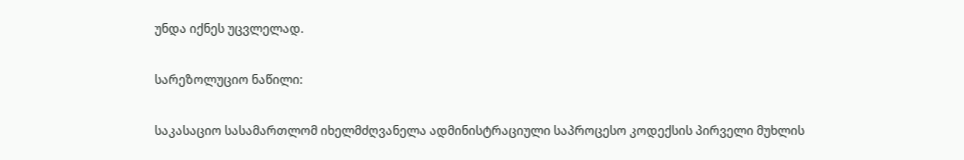უნდა იქნეს უცვლელად.

სარეზოლუციო ნაწილი:

საკასაციო სასამართლომ იხელმძღვანელა ადმინისტრაციული საპროცესო კოდექსის პირველი მუხლის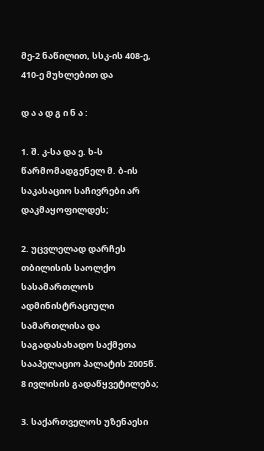მე-2 ნაწილით, სსკ-ის 408-ე, 410-ე მუხლებით და

დ ა ა დ გ ი ნ ა :

1. შ. კ-სა და ე. ხ-ს წარმომადგენელ მ. ბ-ის საკასაციო საჩივრები არ დაკმაყოფილდეს;

2. უცვლელად დარჩეს თბილისის საოლქო სასამართლოს ადმინისტრაციული სამართლისა და საგადასახადო საქმეთა სააპელაციო პალატის 2005წ. 8 ივლისის გადაწყვეტილება;

3. საქართველოს უზენაესი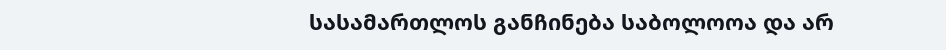სასამართლოს განჩინება საბოლოოა და არ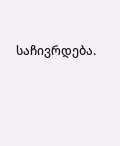საჩივრდება.